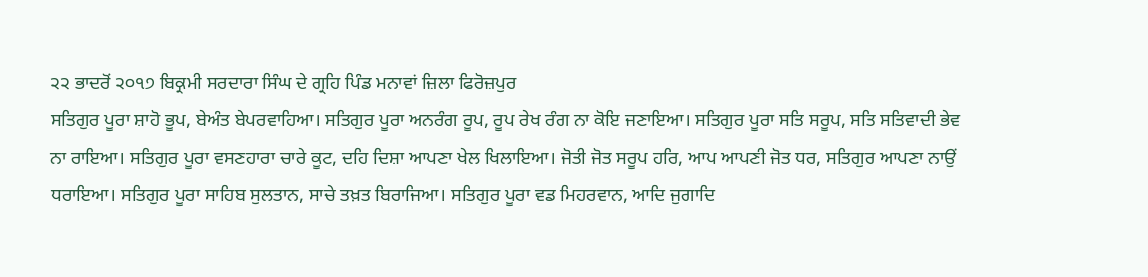੨੨ ਭਾਦਰੋਂ ੨੦੧੭ ਬਿਕ੍ਰਮੀ ਸਰਦਾਰਾ ਸਿੰਘ ਦੇ ਗ੍ਰਹਿ ਪਿੰਡ ਮਨਾਵਾਂ ਜ਼ਿਲਾ ਫਿਰੋਜ਼ਪੁਰ
ਸਤਿਗੁਰ ਪੂਰਾ ਸ਼ਾਹੋ ਭੂਪ, ਬੇਅੰਤ ਬੇਪਰਵਾਹਿਆ। ਸਤਿਗੁਰ ਪੂਰਾ ਅਨਰੰਗ ਰੂਪ, ਰੂਪ ਰੇਖ ਰੰਗ ਨਾ ਕੋਇ ਜਣਾਇਆ। ਸਤਿਗੁਰ ਪੂਰਾ ਸਤਿ ਸਰੂਪ, ਸਤਿ ਸਤਿਵਾਦੀ ਭੇਵ ਨਾ ਰਾਇਆ। ਸਤਿਗੁਰ ਪੂਰਾ ਵਸਣਹਾਰਾ ਚਾਰੇ ਕੂਟ, ਦਹਿ ਦਿਸ਼ਾ ਆਪਣਾ ਖੇਲ ਖਿਲਾਇਆ। ਜੋਤੀ ਜੋਤ ਸਰੂਪ ਹਰਿ, ਆਪ ਆਪਣੀ ਜੋਤ ਧਰ, ਸਤਿਗੁਰ ਆਪਣਾ ਨਾਉਂ ਧਰਾਇਆ। ਸਤਿਗੁਰ ਪੂਰਾ ਸਾਹਿਬ ਸੁਲਤਾਨ, ਸਾਚੇ ਤਖ਼ਤ ਬਿਰਾਜਿਆ। ਸਤਿਗੁਰ ਪੂਰਾ ਵਡ ਮਿਹਰਵਾਨ, ਆਦਿ ਜੁਗਾਦਿ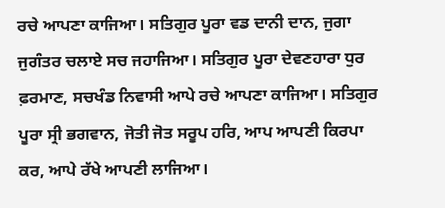ਰਚੇ ਆਪਣਾ ਕਾਜਿਆ। ਸਤਿਗੁਰ ਪੂਰਾ ਵਡ ਦਾਨੀ ਦਾਨ, ਜੁਗਾ ਜੁਗੰਤਰ ਚਲਾਏ ਸਚ ਜਹਾਜਿਆ। ਸਤਿਗੁਰ ਪੂਰਾ ਦੇਵਣਹਾਰਾ ਧੁਰ ਫ਼ਰਮਾਣ, ਸਚਖੰਡ ਨਿਵਾਸੀ ਆਪੇ ਰਚੇ ਆਪਣਾ ਕਾਜਿਆ। ਸਤਿਗੁਰ ਪੂਰਾ ਸ੍ਰੀ ਭਗਵਾਨ, ਜੋਤੀ ਜੋਤ ਸਰੂਪ ਹਰਿ, ਆਪ ਆਪਣੀ ਕਿਰਪਾ ਕਰ, ਆਪੇ ਰੱਖੇ ਆਪਣੀ ਲਾਜਿਆ।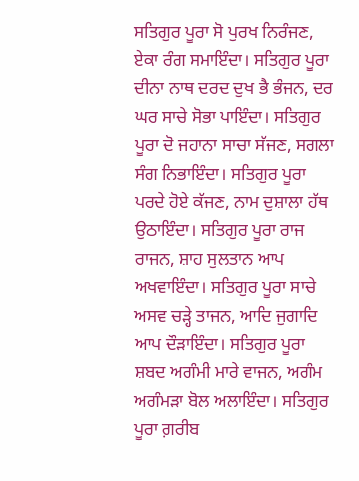ਸਤਿਗੁਰ ਪੂਰਾ ਸੋ ਪੁਰਖ ਨਿਰੰਜਣ, ਏਕਾ ਰੰਗ ਸਮਾਇੰਦਾ। ਸਤਿਗੁਰ ਪੂਰਾ ਦੀਨਾ ਨਾਥ ਦਰਦ ਦੁਖ ਭੈ ਭੰਜਨ, ਦਰ ਘਰ ਸਾਚੇ ਸੋਭਾ ਪਾਇੰਦਾ। ਸਤਿਗੁਰ ਪੂਰਾ ਦੋ ਜਹਾਨਾ ਸਾਚਾ ਸੱਜਣ, ਸਗਲਾ ਸੰਗ ਨਿਭਾਇੰਦਾ। ਸਤਿਗੁਰ ਪੂਰਾ ਪਰਦੇ ਹੋਏ ਕੱਜਣ, ਨਾਮ ਦੁਸ਼ਾਲਾ ਹੱਥ ਉਠਾਇੰਦਾ। ਸਤਿਗੁਰ ਪੂਰਾ ਰਾਜ ਰਾਜਨ, ਸ਼ਾਹ ਸੁਲਤਾਨ ਆਪ ਅਖਵਾਇੰਦਾ। ਸਤਿਗੁਰ ਪੂਰਾ ਸਾਚੇ ਅਸਵ ਚੜ੍ਹੇ ਤਾਜਨ, ਆਦਿ ਜੁਗਾਦਿ ਆਪ ਦੌੜਾਇੰਦਾ। ਸਤਿਗੁਰ ਪੂਰਾ ਸ਼ਬਦ ਅਗੰਮੀ ਮਾਰੇ ਵਾਜਨ, ਅਗੰਮ ਅਗੰਮੜਾ ਬੋਲ ਅਲਾਇੰਦਾ। ਸਤਿਗੁਰ ਪੂਰਾ ਗ਼ਰੀਬ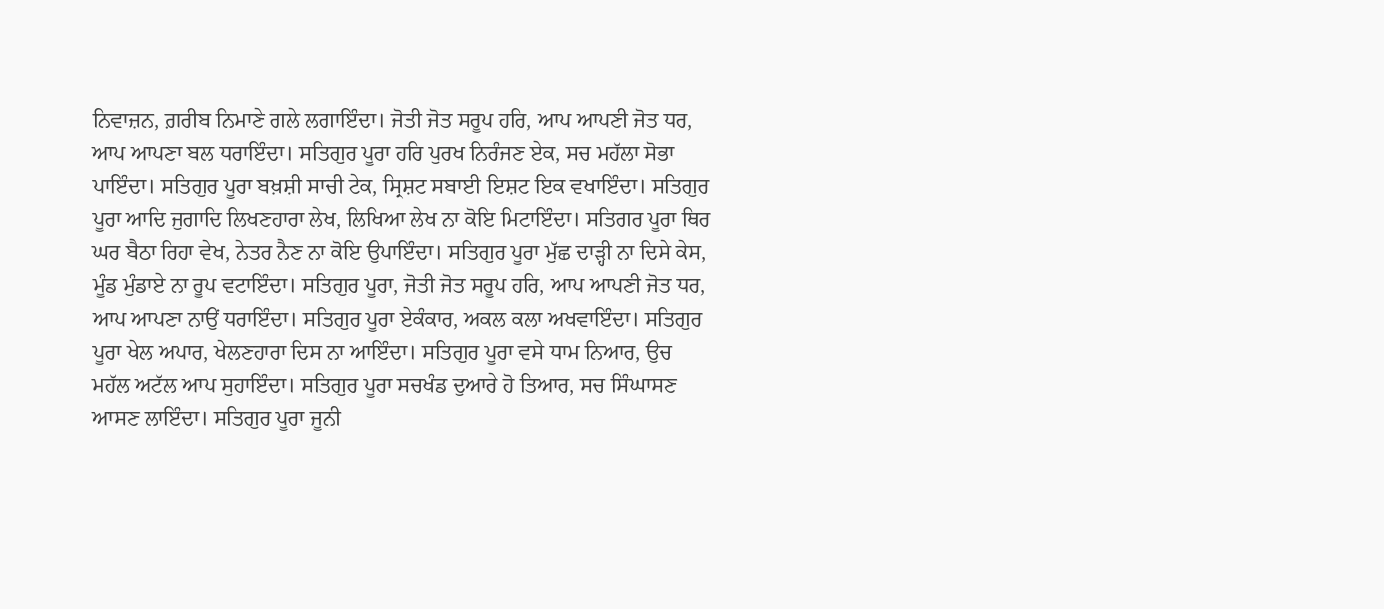ਨਿਵਾਜ਼ਨ, ਗ਼ਰੀਬ ਨਿਮਾਣੇ ਗਲੇ ਲਗਾਇੰਦਾ। ਜੋਤੀ ਜੋਤ ਸਰੂਪ ਹਰਿ, ਆਪ ਆਪਣੀ ਜੋਤ ਧਰ, ਆਪ ਆਪਣਾ ਬਲ ਧਰਾਇੰਦਾ। ਸਤਿਗੁਰ ਪੂਰਾ ਹਰਿ ਪੁਰਖ ਨਿਰੰਜਣ ਏਕ, ਸਚ ਮਹੱਲਾ ਸੋਭਾ ਪਾਇੰਦਾ। ਸਤਿਗੁਰ ਪੂਰਾ ਬਖ਼ਸ਼ੀ ਸਾਚੀ ਟੇਕ, ਸ੍ਰਿਸ਼ਟ ਸਬਾਈ ਇਸ਼ਟ ਇਕ ਵਖਾਇੰਦਾ। ਸਤਿਗੁਰ ਪੂਰਾ ਆਦਿ ਜੁਗਾਦਿ ਲਿਖਣਹਾਰਾ ਲੇਖ, ਲਿਖਿਆ ਲੇਖ ਨਾ ਕੋਇ ਮਿਟਾਇੰਦਾ। ਸਤਿਗਰ ਪੂਰਾ ਥਿਰ ਘਰ ਬੈਠਾ ਰਿਹਾ ਵੇਖ, ਨੇਤਰ ਨੈਣ ਨਾ ਕੋਇ ਉਪਾਇੰਦਾ। ਸਤਿਗੁਰ ਪੂਰਾ ਮੁੱਛ ਦਾੜ੍ਹੀ ਨਾ ਦਿਸੇ ਕੇਸ, ਮੂੰਡ ਮੁੰਡਾਏ ਨਾ ਰੂਪ ਵਟਾਇੰਦਾ। ਸਤਿਗੁਰ ਪੂਰਾ, ਜੋਤੀ ਜੋਤ ਸਰੂਪ ਹਰਿ, ਆਪ ਆਪਣੀ ਜੋਤ ਧਰ, ਆਪ ਆਪਣਾ ਨਾਉਂ ਧਰਾਇੰਦਾ। ਸਤਿਗੁਰ ਪੂਰਾ ਏਕੰਕਾਰ, ਅਕਲ ਕਲਾ ਅਖਵਾਇੰਦਾ। ਸਤਿਗੁਰ ਪੂਰਾ ਖੇਲ ਅਪਾਰ, ਖੇਲਣਹਾਰਾ ਦਿਸ ਨਾ ਆਇੰਦਾ। ਸਤਿਗੁਰ ਪੂਰਾ ਵਸੇ ਧਾਮ ਨਿਆਰ, ਉਚ ਮਹੱਲ ਅਟੱਲ ਆਪ ਸੁਹਾਇੰਦਾ। ਸਤਿਗੁਰ ਪੂਰਾ ਸਚਖੰਡ ਦੁਆਰੇ ਹੋ ਤਿਆਰ, ਸਚ ਸਿੰਘਾਸਣ ਆਸਣ ਲਾਇੰਦਾ। ਸਤਿਗੁਰ ਪੂਰਾ ਜੂਨੀ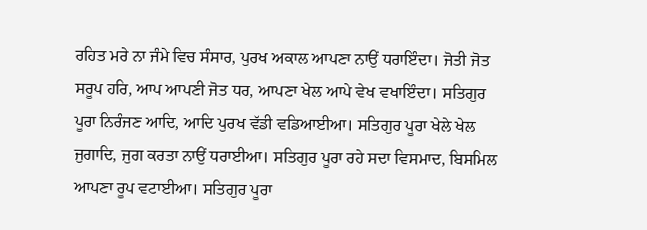ਰਹਿਤ ਮਰੇ ਨਾ ਜੰਮੇ ਵਿਚ ਸੰਸਾਰ, ਪੁਰਖ ਅਕਾਲ ਆਪਣਾ ਨਾਉਂ ਧਰਾਇੰਦਾ। ਜੋਤੀ ਜੋਤ ਸਰੂਪ ਹਰਿ, ਆਪ ਆਪਣੀ ਜੋਤ ਧਰ, ਆਪਣਾ ਖੇਲ ਆਪੇ ਵੇਖ ਵਖਾਇੰਦਾ। ਸਤਿਗੁਰ ਪੂਰਾ ਨਿਰੰਜਣ ਆਦਿ, ਆਦਿ ਪੁਰਖ ਵੱਡੀ ਵਡਿਆਈਆ। ਸਤਿਗੁਰ ਪੂਰਾ ਖੇਲੇ ਖੇਲ ਜੁਗਾਦਿ, ਜੁਗ ਕਰਤਾ ਨਾਉਂ ਧਰਾਈਆ। ਸਤਿਗੁਰ ਪੂਰਾ ਰਹੇ ਸਦਾ ਵਿਸਮਾਦ, ਬਿਸਮਿਲ ਆਪਣਾ ਰੂਪ ਵਟਾਈਆ। ਸਤਿਗੁਰ ਪੂਰਾ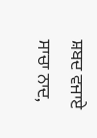ਸ਼ਬਦ ਵਜਾਏ ਸਾਚਾ ਨਾਦ,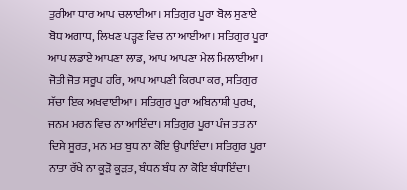ਤੁਰੀਆ ਧਾਰ ਆਪ ਚਲਾਈਆ। ਸਤਿਗੁਰ ਪੂਰਾ ਬੋਲ ਸੁਣਾਏ ਬੋਧ ਅਗਾਧ, ਲਿਖਣ ਪੜ੍ਹਣ ਵਿਚ ਨਾ ਆਈਆ। ਸਤਿਗੁਰ ਪੂਰਾ ਆਪ ਲਡਾਏ ਆਪਣਾ ਲਾਡ, ਆਪ ਆਪਣਾ ਮੇਲ ਮਿਲਾਈਆ। ਜੋਤੀ ਜੋਤ ਸਰੂਪ ਹਰਿ, ਆਪ ਆਪਣੀ ਕਿਰਪਾ ਕਰ, ਸਤਿਗੁਰ ਸੱਚਾ ਇਕ ਅਖਵਾਈਆ। ਸਤਿਗੁਰ ਪੂਰਾ ਅਬਿਨਾਸ਼ੀ ਪੁਰਖ, ਜਨਮ ਮਰਨ ਵਿਚ ਨਾ ਆਇੰਦਾ। ਸਤਿਗੁਰ ਪੂਰਾ ਪੰਜ ਤਤ ਨਾ ਦਿਸੇ ਸੂਰਤ, ਮਨ ਮਤ ਬੁਧ ਨਾ ਕੋਇ ਉਪਾਇੰਦਾ। ਸਤਿਗੁਰ ਪੂਰਾ ਨਾਤਾ ਰੱਖੇ ਨਾ ਕੂੜੋ ਕੂੜਤ, ਬੰਧਨ ਬੰਧ ਨਾ ਕੋਇ ਬੰਧਾਇੰਦਾ।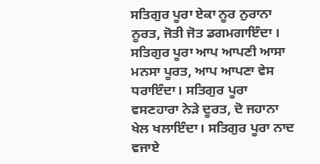ਸਤਿਗੁਰ ਪੂਰਾ ਏਕਾ ਨੂਰ ਨੁਰਾਨਾ ਨੂਰਤ, ਜੋਤੀ ਜੋਤ ਡਗਮਗਾਇੰਦਾ । ਸਤਿਗੁਰ ਪੂਰਾ ਆਪ ਆਪਣੀ ਆਸਾ ਮਨਸਾ ਪੂਰਤ, ਆਪ ਆਪਣਾ ਵੇਸ ਧਰਾਇੰਦਾ। ਸਤਿਗੁਰ ਪੂਰਾ ਵਸਣਹਾਰਾ ਨੇੜੇ ਦੂਰਤ, ਦੋ ਜਹਾਨਾ ਖੇਲ ਖਲਾਇੰਦਾ। ਸਤਿਗੁਰ ਪੂਰਾ ਨਾਦ ਵਜਾਏ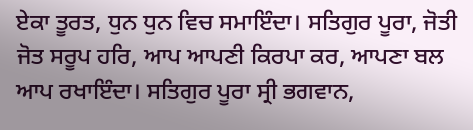ਏਕਾ ਤੂਰਤ, ਧੁਨ ਧੁਨ ਵਿਚ ਸਮਾਇੰਦਾ। ਸਤਿਗੁਰ ਪੂਰਾ, ਜੋਤੀ ਜੋਤ ਸਰੂਪ ਹਰਿ, ਆਪ ਆਪਣੀ ਕਿਰਪਾ ਕਰ, ਆਪਣਾ ਬਲ ਆਪ ਰਖਾਇੰਦਾ। ਸਤਿਗੁਰ ਪੂਰਾ ਸ੍ਰੀ ਭਗਵਾਨ,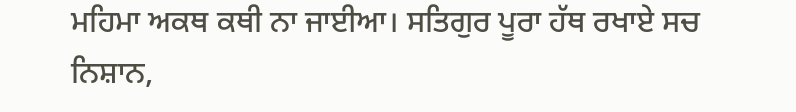ਮਹਿਮਾ ਅਕਥ ਕਥੀ ਨਾ ਜਾਈਆ। ਸਤਿਗੁਰ ਪੂਰਾ ਹੱਥ ਰਖਾਏ ਸਚ ਨਿਸ਼ਾਨ,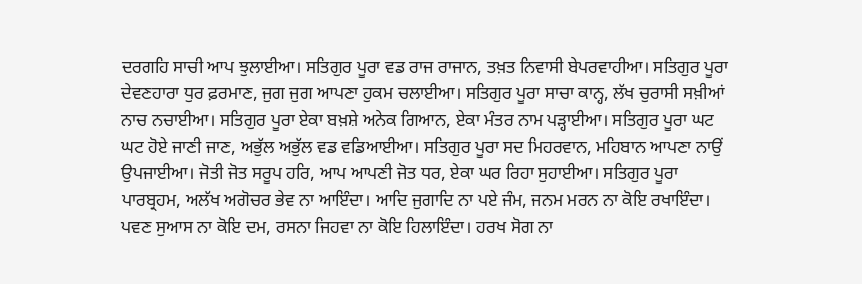ਦਰਗਹਿ ਸਾਚੀ ਆਪ ਝੁਲਾਈਆ। ਸਤਿਗੁਰ ਪੂਰਾ ਵਡ ਰਾਜ ਰਾਜਾਨ, ਤਖ਼ਤ ਨਿਵਾਸੀ ਬੇਪਰਵਾਹੀਆ। ਸਤਿਗੁਰ ਪੂਰਾ ਦੇਵਣਹਾਰਾ ਧੁਰ ਫ਼ਰਮਾਣ, ਜੁਗ ਜੁਗ ਆਪਣਾ ਹੁਕਮ ਚਲਾਈਆ। ਸਤਿਗੁਰ ਪੂਰਾ ਸਾਚਾ ਕਾਨ੍ਹ, ਲੱਖ ਚੁਰਾਸੀ ਸਖ਼ੀਆਂ ਨਾਚ ਨਚਾਈਆ। ਸਤਿਗੁਰ ਪੂਰਾ ਏਕਾ ਬਖ਼ਸ਼ੇ ਅਨੇਕ ਗਿਆਨ, ਏਕਾ ਮੰਤਰ ਨਾਮ ਪੜ੍ਹਾਈਆ। ਸਤਿਗੁਰ ਪੂਰਾ ਘਟ ਘਟ ਹੋਏ ਜਾਣੀ ਜਾਣ, ਅਭੁੱਲ ਅਭੁੱਲ ਵਡ ਵਡਿਆਈਆ। ਸਤਿਗੁਰ ਪੂਰਾ ਸਦ ਮਿਹਰਵਾਨ, ਮਹਿਬਾਨ ਆਪਣਾ ਨਾਉਂ ਉਪਜਾਈਆ। ਜੋਤੀ ਜੋਤ ਸਰੂਪ ਹਰਿ, ਆਪ ਆਪਣੀ ਜੋਤ ਧਰ, ਏਕਾ ਘਰ ਰਿਹਾ ਸੁਹਾਈਆ। ਸਤਿਗੁਰ ਪੂਰਾ ਪਾਰਬ੍ਰਹਮ, ਅਲੱਖ ਅਗੋਚਰ ਭੇਵ ਨਾ ਆਇੰਦਾ। ਆਦਿ ਜੁਗਾਦਿ ਨਾ ਪਏ ਜੰਮ, ਜਨਮ ਮਰਨ ਨਾ ਕੋਇ ਰਖਾਇੰਦਾ। ਪਵਣ ਸੁਆਸ ਨਾ ਕੋਇ ਦਮ, ਰਸਨਾ ਜਿਹਵਾ ਨਾ ਕੋਇ ਹਿਲਾਇੰਦਾ। ਹਰਖ ਸੋਗ ਨਾ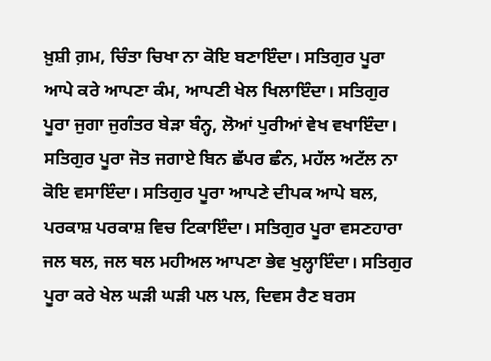ਖ਼ੁਸ਼ੀ ਗ਼ਮ, ਚਿੰਤਾ ਚਿਖਾ ਨਾ ਕੋਇ ਬਣਾਇੰਦਾ। ਸਤਿਗੁਰ ਪੂਰਾ ਆਪੇ ਕਰੇ ਆਪਣਾ ਕੰਮ, ਆਪਣੀ ਖੇਲ ਖਿਲਾਇੰਦਾ। ਸਤਿਗੁਰ ਪੂਰਾ ਜੁਗਾ ਜੁਗੰਤਰ ਬੇੜਾ ਬੰਨ੍ਹ, ਲੋਆਂ ਪੁਰੀਆਂ ਵੇਖ ਵਖਾਇੰਦਾ। ਸਤਿਗੁਰ ਪੂਰਾ ਜੋਤ ਜਗਾਏ ਬਿਨ ਛੱਪਰ ਛੰਨ, ਮਹੱਲ ਅਟੱਲ ਨਾ ਕੋਇ ਵਸਾਇੰਦਾ। ਸਤਿਗੁਰ ਪੂਰਾ ਆਪਣੇ ਦੀਪਕ ਆਪੇ ਬਲ, ਪਰਕਾਸ਼ ਪਰਕਾਸ਼ ਵਿਚ ਟਿਕਾਇੰਦਾ। ਸਤਿਗੁਰ ਪੂਰਾ ਵਸਣਹਾਰਾ ਜਲ ਥਲ, ਜਲ ਥਲ ਮਹੀਅਲ ਆਪਣਾ ਭੇਵ ਖੁਲ੍ਹਾਇੰਦਾ। ਸਤਿਗੁਰ ਪੂਰਾ ਕਰੇ ਖੇਲ ਘੜੀ ਘੜੀ ਪਲ ਪਲ, ਦਿਵਸ ਰੈਣ ਬਰਸ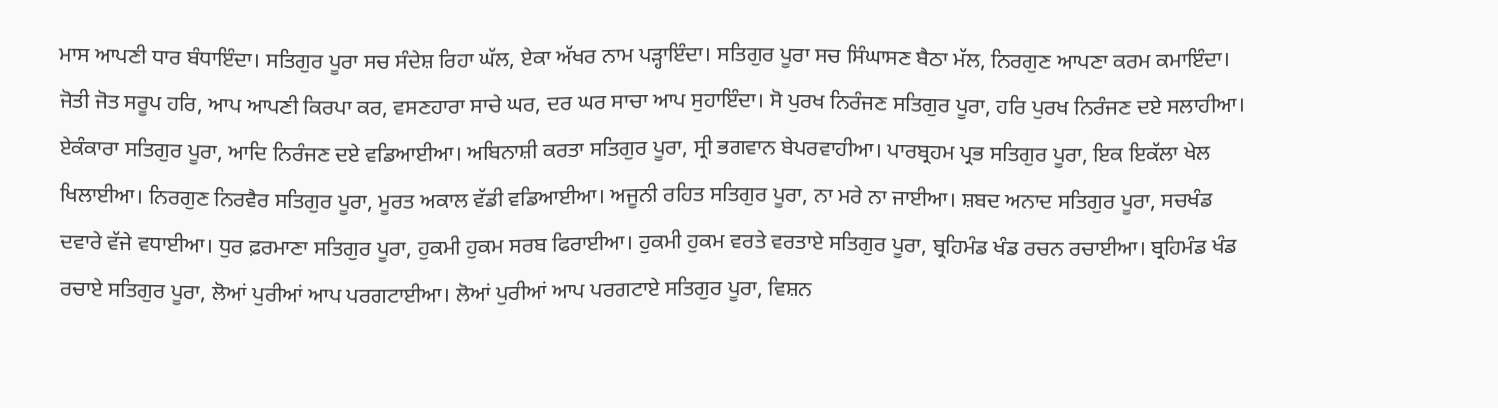ਮਾਸ ਆਪਣੀ ਧਾਰ ਬੰਧਾਇੰਦਾ। ਸਤਿਗੁਰ ਪੂਰਾ ਸਚ ਸੰਦੇਸ਼ ਰਿਹਾ ਘੱਲ, ਏਕਾ ਅੱਖਰ ਨਾਮ ਪੜ੍ਹਾਇੰਦਾ। ਸਤਿਗੁਰ ਪੂਰਾ ਸਚ ਸਿੰਘਾਸਣ ਬੈਠਾ ਮੱਲ, ਨਿਰਗੁਣ ਆਪਣਾ ਕਰਮ ਕਮਾਇੰਦਾ। ਜੋਤੀ ਜੋਤ ਸਰੂਪ ਹਰਿ, ਆਪ ਆਪਣੀ ਕਿਰਪਾ ਕਰ, ਵਸਣਹਾਰਾ ਸਾਚੇ ਘਰ, ਦਰ ਘਰ ਸਾਚਾ ਆਪ ਸੁਹਾਇੰਦਾ। ਸੋ ਪੁਰਖ ਨਿਰੰਜਣ ਸਤਿਗੁਰ ਪੂਰਾ, ਹਰਿ ਪੁਰਖ ਨਿਰੰਜਣ ਦਏ ਸਲਾਹੀਆ। ਏਕੰਕਾਰਾ ਸਤਿਗੁਰ ਪੂਰਾ, ਆਦਿ ਨਿਰੰਜਣ ਦਏ ਵਡਿਆਈਆ। ਅਬਿਨਾਸ਼ੀ ਕਰਤਾ ਸਤਿਗੁਰ ਪੂਰਾ, ਸ੍ਰੀ ਭਗਵਾਨ ਬੇਪਰਵਾਹੀਆ। ਪਾਰਬ੍ਰਹਮ ਪ੍ਰਭ ਸਤਿਗੁਰ ਪੂਰਾ, ਇਕ ਇਕੱਲਾ ਖੇਲ ਖਿਲਾਈਆ। ਨਿਰਗੁਣ ਨਿਰਵੈਰ ਸਤਿਗੁਰ ਪੂਰਾ, ਮੂਰਤ ਅਕਾਲ ਵੱਡੀ ਵਡਿਆਈਆ। ਅਜੂਨੀ ਰਹਿਤ ਸਤਿਗੁਰ ਪੂਰਾ, ਨਾ ਮਰੇ ਨਾ ਜਾਈਆ। ਸ਼ਬਦ ਅਨਾਦ ਸਤਿਗੁਰ ਪੂਰਾ, ਸਚਖੰਡ ਦਵਾਰੇ ਵੱਜੇ ਵਧਾਈਆ। ਧੁਰ ਫ਼ਰਮਾਣਾ ਸਤਿਗੁਰ ਪੂਰਾ, ਹੁਕਮੀ ਹੁਕਮ ਸਰਬ ਫਿਰਾਈਆ। ਹੁਕਮੀ ਹੁਕਮ ਵਰਤੇ ਵਰਤਾਏ ਸਤਿਗੁਰ ਪੂਰਾ, ਬ੍ਰਹਿਮੰਡ ਖੰਡ ਰਚਨ ਰਚਾਈਆ। ਬ੍ਰਹਿਮੰਡ ਖੰਡ ਰਚਾਏ ਸਤਿਗੁਰ ਪੂਰਾ, ਲੋਆਂ ਪੁਰੀਆਂ ਆਪ ਪਰਗਟਾਈਆ। ਲੋਆਂ ਪੁਰੀਆਂ ਆਪ ਪਰਗਟਾਏ ਸਤਿਗੁਰ ਪੂਰਾ, ਵਿਸ਼ਨ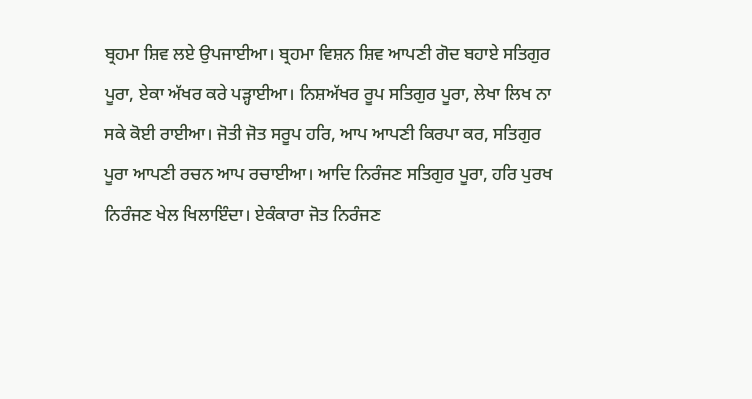ਬ੍ਰਹਮਾ ਸ਼ਿਵ ਲਏ ਉਪਜਾਈਆ। ਬ੍ਰਹਮਾ ਵਿਸ਼ਨ ਸ਼ਿਵ ਆਪਣੀ ਗੋਦ ਬਹਾਏ ਸਤਿਗੁਰ ਪੂਰਾ, ਏਕਾ ਅੱਖਰ ਕਰੇ ਪੜ੍ਹਾਈਆ। ਨਿਸ਼ਅੱਖਰ ਰੂਪ ਸਤਿਗੁਰ ਪੂਰਾ, ਲੇਖਾ ਲਿਖ ਨਾ ਸਕੇ ਕੋਈ ਰਾਈਆ। ਜੋਤੀ ਜੋਤ ਸਰੂਪ ਹਰਿ, ਆਪ ਆਪਣੀ ਕਿਰਪਾ ਕਰ, ਸਤਿਗੁਰ ਪੂਰਾ ਆਪਣੀ ਰਚਨ ਆਪ ਰਚਾਈਆ। ਆਦਿ ਨਿਰੰਜਣ ਸਤਿਗੁਰ ਪੂਰਾ, ਹਰਿ ਪੁਰਖ ਨਿਰੰਜਣ ਖੇਲ ਖਿਲਾਇੰਦਾ। ਏਕੰਕਾਰਾ ਜੋਤ ਨਿਰੰਜਣ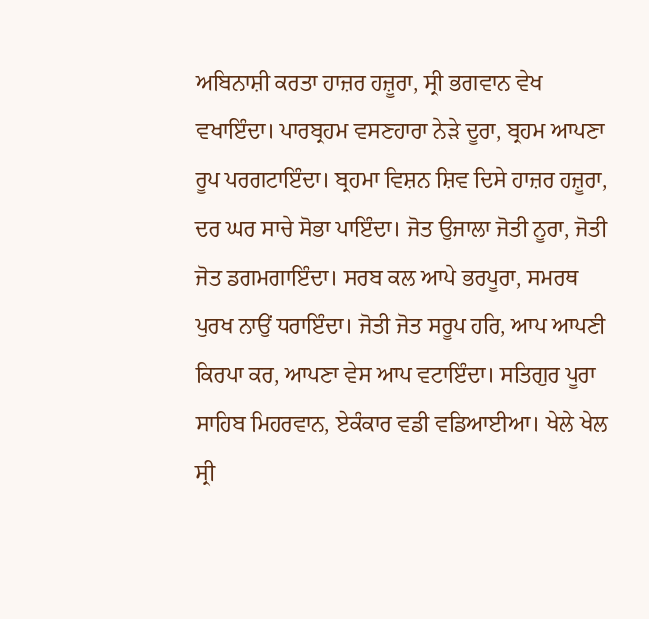ਅਬਿਨਾਸ਼ੀ ਕਰਤਾ ਹਾਜ਼ਰ ਹਜ਼ੂਰਾ, ਸ੍ਰੀ ਭਗਵਾਨ ਵੇਖ ਵਖਾਇੰਦਾ। ਪਾਰਬ੍ਰਹਮ ਵਸਣਹਾਰਾ ਨੇੜੇ ਦੂਰਾ, ਬ੍ਰਹਮ ਆਪਣਾ ਰੂਪ ਪਰਗਟਾਇੰਦਾ। ਬ੍ਰਹਮਾ ਵਿਸ਼ਨ ਸ਼ਿਵ ਦਿਸੇ ਹਾਜ਼ਰ ਹਜ਼ੂਰਾ, ਦਰ ਘਰ ਸਾਚੇ ਸੋਭਾ ਪਾਇੰਦਾ। ਜੋਤ ਉਜਾਲਾ ਜੋਤੀ ਨੂਰਾ, ਜੋਤੀ ਜੋਤ ਡਗਮਗਾਇੰਦਾ। ਸਰਬ ਕਲ ਆਪੇ ਭਰਪੂਰਾ, ਸਮਰਥ ਪੁਰਖ ਨਾਉਂ ਧਰਾਇੰਦਾ। ਜੋਤੀ ਜੋਤ ਸਰੂਪ ਹਰਿ, ਆਪ ਆਪਣੀ ਕਿਰਪਾ ਕਰ, ਆਪਣਾ ਵੇਸ ਆਪ ਵਟਾਇੰਦਾ। ਸਤਿਗੁਰ ਪੂਰਾ ਸਾਹਿਬ ਮਿਹਰਵਾਨ, ਏਕੰਕਾਰ ਵਡੀ ਵਡਿਆਈਆ। ਖੇਲੇ ਖੇਲ ਸ੍ਰੀ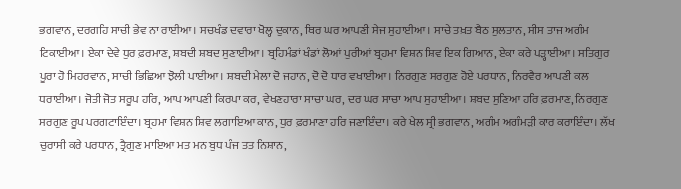ਭਗਵਾਨ, ਦਰਗਹਿ ਸਾਚੀ ਭੇਵ ਨਾ ਰਾਈਆ। ਸਚਖੰਡ ਦਵਾਰਾ ਖੋਲ੍ਹ ਦੁਕਾਨ, ਥਿਰ ਘਰ ਆਪਣੀ ਸੇਜ ਸੁਹਾਈਆ। ਸਾਚੇ ਤਖ਼ਤ ਬੈਠ ਸੁਲਤਾਨ, ਸੀਸ ਤਾਜ ਅਗੰਮ ਟਿਕਾਈਆ। ਏਕਾ ਦੇਵੇ ਧੁਰ ਫ਼ਰਮਾਣ, ਸ਼ਬਦੀ ਸ਼ਬਦ ਸੁਣਾਈਆ। ਬ੍ਰਹਿਮੰਡਾਂ ਖੰਡਾਂ ਲੋਆਂ ਪੁਰੀਆਂ ਬ੍ਰਹਮਾ ਵਿਸ਼ਨ ਸ਼ਿਵ ਇਕ ਗਿਆਨ, ਏਕਾ ਕਰੇ ਪੜ੍ਹਾਈਆ। ਸਤਿਗੁਰ ਪੂਰਾ ਹੋ ਮਿਹਰਵਾਨ, ਸਾਚੀ ਭਿਛਿਆ ਝੋਲੀ ਪਾਈਆ। ਸ਼ਬਦੀ ਮੇਲਾ ਦੋ ਜਹਾਨ, ਦੋ ਦੋ ਧਾਰ ਵਖਾਈਆ। ਨਿਰਗੁਣ ਸਰਗੁਣ ਹੋਏ ਪਰਧਾਨ, ਨਿਰਵੈਰ ਆਪਣੀ ਕਲ ਧਰਾਈਆ। ਜੋਤੀ ਜੋਤ ਸਰੂਪ ਹਰਿ, ਆਪ ਆਪਣੀ ਕਿਰਪਾ ਕਰ, ਵੇਖਣਹਾਰਾ ਸਾਚਾ ਘਰ, ਦਰ ਘਰ ਸਾਚਾ ਆਪ ਸੁਹਾਈਆ। ਸ਼ਬਦ ਸੁਣਿਆ ਹਰਿ ਫ਼ਰਮਾਣ, ਨਿਰਗੁਣ ਸਰਗੁਣ ਰੂਪ ਪਰਗਟਾਇੰਦਾ। ਬ੍ਰਹਮਾ ਵਿਸ਼ਨ ਸ਼ਿਵ ਲਗਾਇਆ ਕਾਨ, ਧੁਰ ਫ਼ਰਮਾਣਾ ਹਰਿ ਜਣਾਇੰਦਾ। ਕਰੇ ਖੇਲ ਸ੍ਰੀ ਭਗਵਾਨ, ਅਗੰਮ ਅਗੰਮੜੀ ਕਾਰ ਕਰਾਇੰਦਾ। ਲੱਖ ਚੁਰਾਸੀ ਕਰੇ ਪਰਧਾਨ, ਤ੍ਰੈਗੁਣ ਮਾਇਆ ਮਤ ਮਨ ਬੁਧ ਪੰਜ ਤਤ ਨਿਸ਼ਾਨ,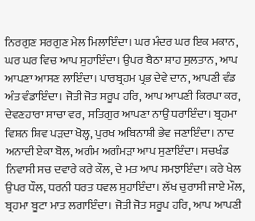ਨਿਰਗੁਣ ਸਰਗੁਣ ਮੇਲ ਮਿਲਾਇੰਦਾ। ਘਰ ਮੰਦਰ ਘਰ ਇਕ ਮਕਾਨ, ਘਰ ਘਰ ਵਿਚ ਆਪ ਸੁਹਾਇੰਦਾ। ਉਪਰ ਬੈਠਾ ਸ਼ਾਹ ਸੁਲਤਾਨ, ਆਪ ਆਪਣਾ ਆਸਣ ਲਾਇੰਦਾ। ਪਾਰਬ੍ਰਹਮ ਪ੍ਰਭ ਦੇਵੇ ਦਾਨ, ਆਪਣੀ ਵੰਡ ਅੰਤ ਵੰਡਾਇੰਦਾ। ਜੋਤੀ ਜੋਤ ਸਰੂਪ ਹਰਿ, ਆਪ ਆਪਣੀ ਕਿਰਪਾ ਕਰ, ਦੇਵਣਹਾਰਾ ਸਾਚਾ ਵਰ, ਸਤਿਗੁਰ ਆਪਣਾ ਨਾਉਂ ਧਰਾਇੰਦਾ। ਬ੍ਰਹਮਾ ਵਿਸ਼ਨ ਸ਼ਿਵ ਪੜਦਾ ਖੋਲ੍ਹ, ਪੁਰਖ ਅਬਿਨਾਸ਼ੀ ਭੇਵ ਜਣਾਇੰਦਾ। ਨਾਦ ਅਨਾਦੀ ਏਕਾ ਬੋਲ, ਅਗੰਮ ਅਗੰਮੜਾ ਆਪ ਸੁਣਾਇੰਦਾ। ਸਚਖੰਡ ਨਿਵਾਸੀ ਸਚ ਦਵਾਰੇ ਕਰੇ ਕੌਲ, ਦੇ ਮਤ ਆਪ ਸਮਝਾਇੰਦਾ। ਕਰੇ ਖੇਲ ਉਪਰ ਧੌਲ, ਧਰਨੀ ਧਰਤ ਧਵਲ ਸੁਹਾਇੰਦਾ। ਲੱਖ ਚੁਰਾਸੀ ਜਾਏ ਮੌਲ, ਬ੍ਰਹਮਾ ਬੂਟਾ ਮਾਤ ਲਗਾਇੰਦਾ। ਜੋਤੀ ਜੋਤ ਸਰੂਪ ਹਰਿ, ਆਪ ਆਪਣੀ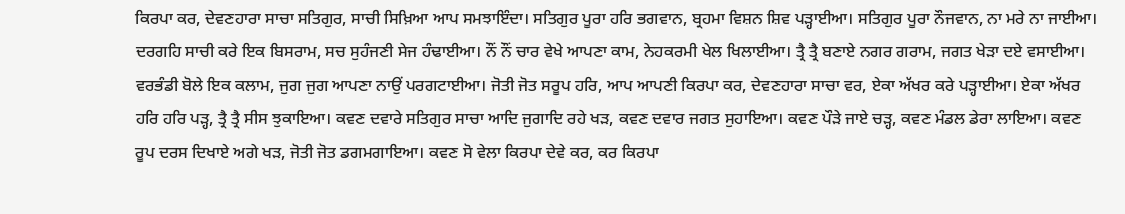ਕਿਰਪਾ ਕਰ, ਦੇਵਣਹਾਰਾ ਸਾਚਾ ਸਤਿਗੁਰ, ਸਾਚੀ ਸਿਖ਼ਿਆ ਆਪ ਸਮਝਾਇੰਦਾ। ਸਤਿਗੁਰ ਪੂਰਾ ਹਰਿ ਭਗਵਾਨ, ਬ੍ਰਹਮਾ ਵਿਸ਼ਨ ਸ਼ਿਵ ਪੜ੍ਹਾਈਆ। ਸਤਿਗੁਰ ਪੂਰਾ ਨੌਜਵਾਨ, ਨਾ ਮਰੇ ਨਾ ਜਾਈਆ। ਦਰਗਹਿ ਸਾਚੀ ਕਰੇ ਇਕ ਬਿਸਰਾਮ, ਸਚ ਸੁਹੰਜਣੀ ਸੇਜ ਹੰਢਾਈਆ। ਨੌਂ ਨੌਂ ਚਾਰ ਵੇਖੇ ਆਪਣਾ ਕਾਮ, ਨੇਹਕਰਮੀ ਖੇਲ ਖਿਲਾਈਆ। ਤ੍ਰੈ ਤ੍ਰੈ ਬਣਾਏ ਨਗਰ ਗਰਾਮ, ਜਗਤ ਖੇੜਾ ਦਏ ਵਸਾਈਆ। ਵਰਭੰਡੀ ਬੋਲੇ ਇਕ ਕਲਾਮ, ਜੁਗ ਜੁਗ ਆਪਣਾ ਨਾਉਂ ਪਰਗਟਾਈਆ। ਜੋਤੀ ਜੋਤ ਸਰੂਪ ਹਰਿ, ਆਪ ਆਪਣੀ ਕਿਰਪਾ ਕਰ, ਦੇਵਣਹਾਰਾ ਸਾਚਾ ਵਰ, ਏਕਾ ਅੱਖਰ ਕਰੇ ਪੜ੍ਹਾਈਆ। ਏਕਾ ਅੱਖਰ ਹਰਿ ਹਰਿ ਪੜ੍ਹ, ਤ੍ਰੈ ਤ੍ਰੈ ਸੀਸ ਝੁਕਾਇਆ। ਕਵਣ ਦਵਾਰੇ ਸਤਿਗੁਰ ਸਾਚਾ ਆਦਿ ਜੁਗਾਦਿ ਰਹੇ ਖੜ, ਕਵਣ ਦਵਾਰ ਜਗਤ ਸੁਹਾਇਆ। ਕਵਣ ਪੌੜੇ ਜਾਏ ਚੜ੍ਹ, ਕਵਣ ਮੰਡਲ ਡੇਰਾ ਲਾਇਆ। ਕਵਣ ਰੂਪ ਦਰਸ ਦਿਖਾਏ ਅਗੇ ਖੜ, ਜੋਤੀ ਜੋਤ ਡਗਮਗਾਇਆ। ਕਵਣ ਸੋ ਵੇਲਾ ਕਿਰਪਾ ਦੇਵੇ ਕਰ, ਕਰ ਕਿਰਪਾ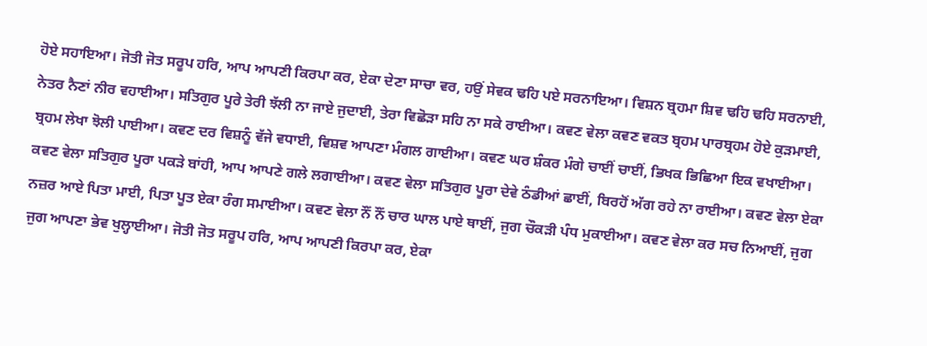ਹੋਏ ਸਹਾਇਆ। ਜੋਤੀ ਜੋਤ ਸਰੂਪ ਹਰਿ, ਆਪ ਆਪਣੀ ਕਿਰਪਾ ਕਰ, ਏਕਾ ਦੇਣਾ ਸਾਚਾ ਵਰ, ਹਉਂ ਸੇਵਕ ਢਹਿ ਪਏ ਸਰਨਾਇਆ। ਵਿਸ਼ਨ ਬ੍ਰਹਮਾ ਸ਼ਿਵ ਢਹਿ ਢਹਿ ਸਰਨਾਈ, ਨੇਤਰ ਨੈਣਾਂ ਨੀਰ ਵਹਾਈਆ। ਸਤਿਗੁਰ ਪੂਰੇ ਤੇਰੀ ਝੱਲੀ ਨਾ ਜਾਏ ਜੁਦਾਈ, ਤੇਰਾ ਵਿਛੋੜਾ ਸਹਿ ਨਾ ਸਕੇ ਰਾਈਆ। ਕਵਣ ਵੇਲਾ ਕਵਣ ਵਕਤ ਬ੍ਰਹਮ ਪਾਰਬ੍ਰਹਮ ਹੋਏ ਕੁੜਮਾਈ, ਬ੍ਰਹਮ ਲੇਖਾ ਝੋਲੀ ਪਾਈਆ। ਕਵਣ ਦਰ ਵਿਸ਼ਨੂੰ ਵੱਜੇ ਵਧਾਈ, ਵਿਸ਼ਵ ਆਪਣਾ ਮੰਗਲ ਗਾਈਆ। ਕਵਣ ਘਰ ਸ਼ੰਕਰ ਮੰਗੇ ਚਾਈਂ ਚਾਈਂ, ਭਿਖਕ ਭਿਛਿਆ ਇਕ ਵਖਾਈਆ। ਕਵਣ ਵੇਲਾ ਸਤਿਗੁਰ ਪੂਰਾ ਪਕੜੇ ਬਾਂਹੀ, ਆਪ ਆਪਣੇ ਗਲੇ ਲਗਾਈਆ। ਕਵਣ ਵੇਲਾ ਸਤਿਗੁਰ ਪੂਰਾ ਦੇਵੇ ਠੰਡੀਆਂ ਛਾਈਂ, ਬਿਰਹੋਂ ਅੱਗ ਰਹੇ ਨਾ ਰਾਈਆ। ਕਵਣ ਵੇਲਾ ਏਕਾ ਨਜ਼ਰ ਆਏ ਪਿਤਾ ਮਾਈ, ਪਿਤਾ ਪੂਤ ਏਕਾ ਰੰਗ ਸਮਾਈਆ। ਕਵਣ ਵੇਲਾ ਨੌਂ ਨੌਂ ਚਾਰ ਘਾਲ ਪਾਏ ਥਾਈਂ, ਜੁਗ ਚੌਕੜੀ ਪੰਧ ਮੁਕਾਈਆ। ਕਵਣ ਵੇਲਾ ਕਰ ਸਚ ਨਿਆਈਂ, ਜੁਗ ਜੁਗ ਆਪਣਾ ਭੇਵ ਖੁਲ੍ਹਾਈਆ। ਜੋਤੀ ਜੋਤ ਸਰੂਪ ਹਰਿ, ਆਪ ਆਪਣੀ ਕਿਰਪਾ ਕਰ, ਏਕਾ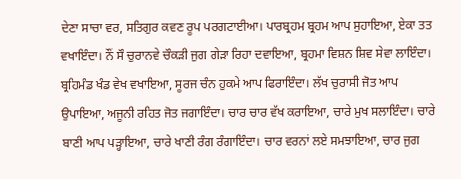ਦੇਣਾ ਸਾਚਾ ਵਰ, ਸਤਿਗੁਰ ਕਵਣ ਰੂਪ ਪਰਗਟਾਈਆ। ਪਾਰਬ੍ਰਹਮ ਬ੍ਰਹਮ ਆਪ ਸੁਹਾਇਆ, ਏਕਾ ਤਤ ਵਖਾਇੰਦਾ। ਨੌਂ ਸੌ ਚੁਰਾਨਵੇ ਚੌਕੜੀ ਜੁਗ ਗੇੜਾ ਰਿਹਾ ਦਵਾਇਆ, ਬ੍ਰਹਮਾ ਵਿਸ਼ਨ ਸ਼ਿਵ ਸੇਵਾ ਲਾਇੰਦਾ। ਬ੍ਰਹਿਮੰਡ ਖੰਡ ਵੇਖ ਵਖਾਇਆ, ਸੂਰਜ ਚੰਨ ਹੁਕਮੇ ਆਪ ਫਿਰਾਇੰਦਾ। ਲੱਖ ਚੁਰਾਸੀ ਜੋਤ ਆਪ ਉਪਾਇਆ, ਅਜੂਨੀ ਰਹਿਤ ਜੋਤ ਜਗਾਇੰਦਾ। ਚਾਰ ਚਾਰ ਵੱਖ ਕਰਾਇਆ, ਚਾਰੇ ਮੁਖ ਸਲਾਇੰਦਾ। ਚਾਰੇ ਬਾਣੀ ਆਪ ਪੜ੍ਹਾਇਆ, ਚਾਰੇ ਖਾਣੀ ਰੰਗ ਰੰਗਾਇੰਦਾ। ਚਾਰ ਵਰਨਾਂ ਲਏ ਸਮਝਾਇਆ, ਚਾਰ ਜੁਗ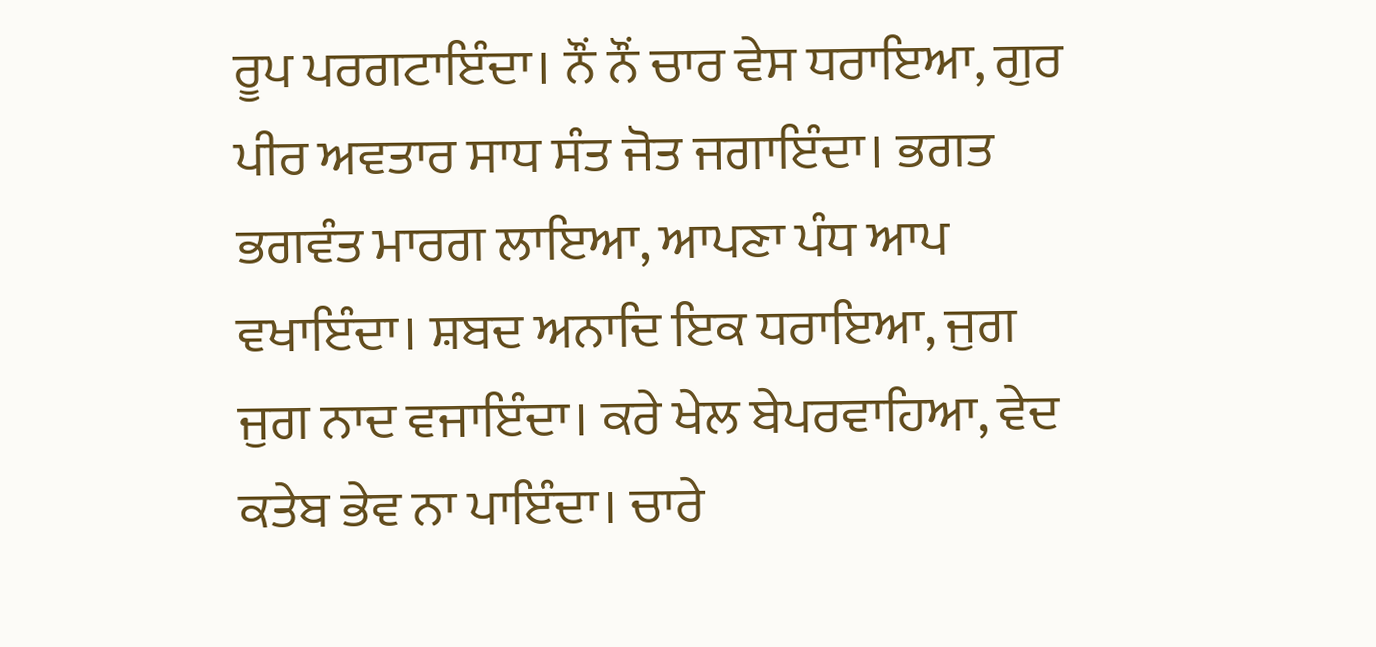ਰੂਪ ਪਰਗਟਾਇੰਦਾ। ਨੌਂ ਨੌਂ ਚਾਰ ਵੇਸ ਧਰਾਇਆ, ਗੁਰ ਪੀਰ ਅਵਤਾਰ ਸਾਧ ਸੰਤ ਜੋਤ ਜਗਾਇੰਦਾ। ਭਗਤ ਭਗਵੰਤ ਮਾਰਗ ਲਾਇਆ, ਆਪਣਾ ਪੰਧ ਆਪ ਵਖਾਇੰਦਾ। ਸ਼ਬਦ ਅਨਾਦਿ ਇਕ ਧਰਾਇਆ, ਜੁਗ ਜੁਗ ਨਾਦ ਵਜਾਇੰਦਾ। ਕਰੇ ਖੇਲ ਬੇਪਰਵਾਹਿਆ, ਵੇਦ ਕਤੇਬ ਭੇਵ ਨਾ ਪਾਇੰਦਾ। ਚਾਰੇ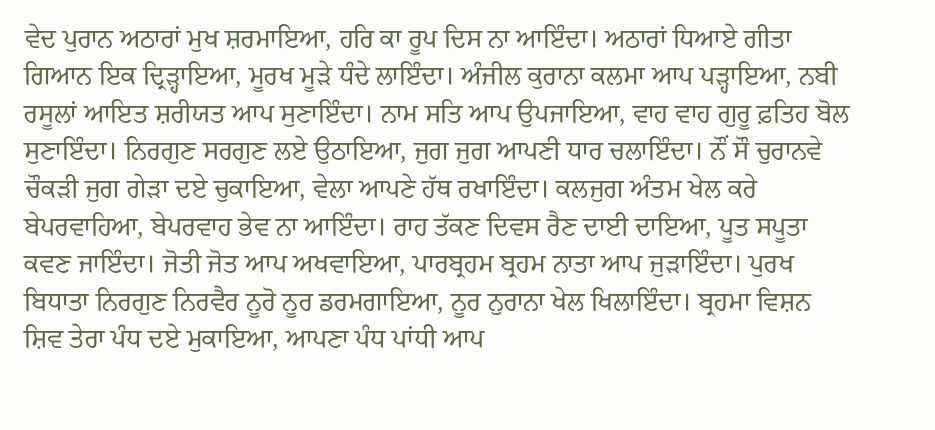ਵੇਦ ਪੁਰਾਨ ਅਠਾਰਾਂ ਮੁਖ ਸ਼ਰਮਾਇਆ, ਹਰਿ ਕਾ ਰੂਪ ਦਿਸ ਨਾ ਆਇੰਦਾ। ਅਠਾਰਾਂ ਧਿਆਏ ਗੀਤਾ ਗਿਆਨ ਇਕ ਦ੍ਰਿੜ੍ਹਾਇਆ, ਮੂਰਖ ਮੂੜੇ ਧੰਦੇ ਲਾਇੰਦਾ। ਅੰਜੀਲ ਕੁਰਾਨਾ ਕਲਮਾ ਆਪ ਪੜ੍ਹਾਇਆ, ਨਬੀ ਰਸੂਲਾਂ ਆਇਤ ਸ਼ਰੀਯਤ ਆਪ ਸੁਣਾਇੰਦਾ। ਨਾਮ ਸਤਿ ਆਪ ਉਪਜਾਇਆ, ਵਾਹ ਵਾਹ ਗੁਰੂ ਫ਼ਤਿਹ ਬੋਲ ਸੁਣਾਇੰਦਾ। ਨਿਰਗੁਣ ਸਰਗੁਣ ਲਏ ਉਠਾਇਆ, ਜੁਗ ਜੁਗ ਆਪਣੀ ਧਾਰ ਚਲਾਇੰਦਾ। ਨੌਂ ਸੌ ਚੁਰਾਨਵੇ ਚੌਕੜੀ ਜੁਗ ਗੇੜਾ ਦਏ ਚੁਕਾਇਆ, ਵੇਲਾ ਆਪਣੇ ਹੱਥ ਰਖਾਇੰਦਾ। ਕਲਜੁਗ ਅੰਤਮ ਖੇਲ ਕਰੇ ਬੇਪਰਵਾਹਿਆ, ਬੇਪਰਵਾਹ ਭੇਵ ਨਾ ਆਇੰਦਾ। ਰਾਹ ਤੱਕਣ ਦਿਵਸ ਰੈਣ ਦਾਈ ਦਾਇਆ, ਪੂਤ ਸਪੂਤਾ ਕਵਣ ਜਾਇੰਦਾ। ਜੋਤੀ ਜੋਤ ਆਪ ਅਖਵਾਇਆ, ਪਾਰਬ੍ਰਹਮ ਬ੍ਰਹਮ ਨਾਤਾ ਆਪ ਜੁੜਾਇੰਦਾ। ਪੁਰਖ ਬਿਧਾਤਾ ਨਿਰਗੁਣ ਨਿਰਵੈਰ ਨੂਰੋ ਨੂਰ ਡਰਮਗਾਇਆ, ਨੂਰ ਨੁਰਾਨਾ ਖੇਲ ਖਿਲਾਇੰਦਾ। ਬ੍ਰਹਮਾ ਵਿਸ਼ਨ ਸ਼ਿਵ ਤੇਰਾ ਪੰਧ ਦਏ ਮੁਕਾਇਆ, ਆਪਣਾ ਪੰਧ ਪਾਂਧੀ ਆਪ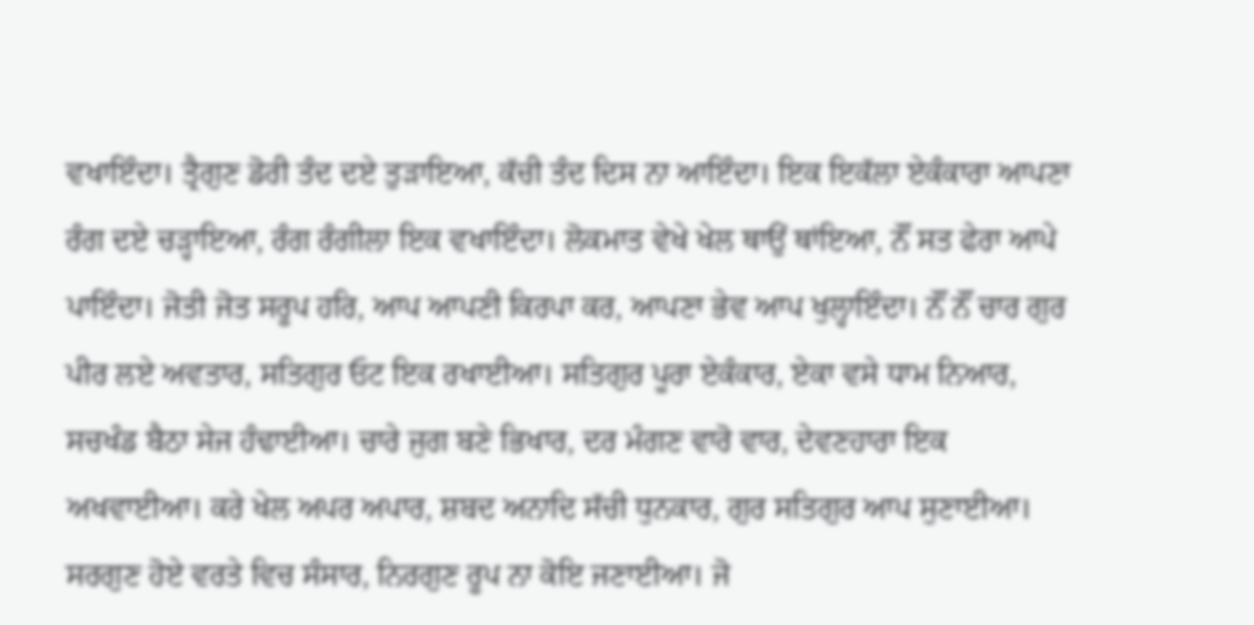ਵਖਾਇੰਦਾ। ਤ੍ਰੈਗੁਣ ਡੋਰੀ ਤੰਦ ਦਏ ਤੁੜਾਇਆ, ਕੱਚੀ ਤੰਦ ਦਿਸ ਨਾ ਆਇੰਦਾ। ਇਕ ਇਕੱਲਾ ਏਕੰਕਾਰਾ ਆਪਣਾ ਰੰਗ ਦਏ ਚੜ੍ਹਾਇਆ, ਰੰਗ ਰੰਗੀਲਾ ਇਕ ਵਖਾਇੰਦਾ। ਲੋਕਮਾਤ ਵੇਖੇ ਖੇਲ ਥਾਉਂ ਥਾਂਇਆ, ਨੌਂ ਸਤ ਫੇਰਾ ਆਪੇ ਪਾਇੰਦਾ। ਜੋਤੀ ਜੋਤ ਸਰੂਪ ਹਰਿ, ਆਪ ਆਪਣੀ ਕਿਰਪਾ ਕਰ, ਆਪਣਾ ਭੇਵ ਆਪ ਖੁਲ੍ਹਾਇੰਦਾ। ਨੌਂ ਨੌਂ ਚਾਰ ਗੁਰ ਪੀਰ ਲਏ ਅਵਤਾਰ, ਸਤਿਗੁਰ ਓਟ ਇਕ ਰਖਾਈਆ। ਸਤਿਗੁਰ ਪੂਰਾ ਏਕੰਕਾਰ, ਏਕਾ ਵਸੇ ਧਾਮ ਨਿਆਰ, ਸਚਖੰਡ ਬੈਠਾ ਸੇਜ ਹੰਢਾਈਆ। ਚਾਰੇ ਜੁਗ ਬਣੇ ਭਿਖਾਰ, ਦਰ ਮੰਗਣ ਵਾਰੋ ਵਾਰ, ਦੇਵਣਹਾਰਾ ਇਕ ਅਖਵਾਈਆ। ਕਰੇ ਖੇਲ ਅਪਰ ਅਪਾਰ, ਸ਼ਬਦ ਅਨਾਦਿ ਸੱਚੀ ਧੁਨਕਾਰ, ਗੁਰ ਸਤਿਗੁਰ ਆਪ ਸੁਣਾਈਆ। ਸਰਗੁਣ ਹੋਏ ਵਰਤੇ ਵਿਚ ਸੰਸਾਰ, ਨਿਰਗੁਣ ਰੂਪ ਨਾ ਕੋਇ ਜਣਾਈਆ। ਜੋ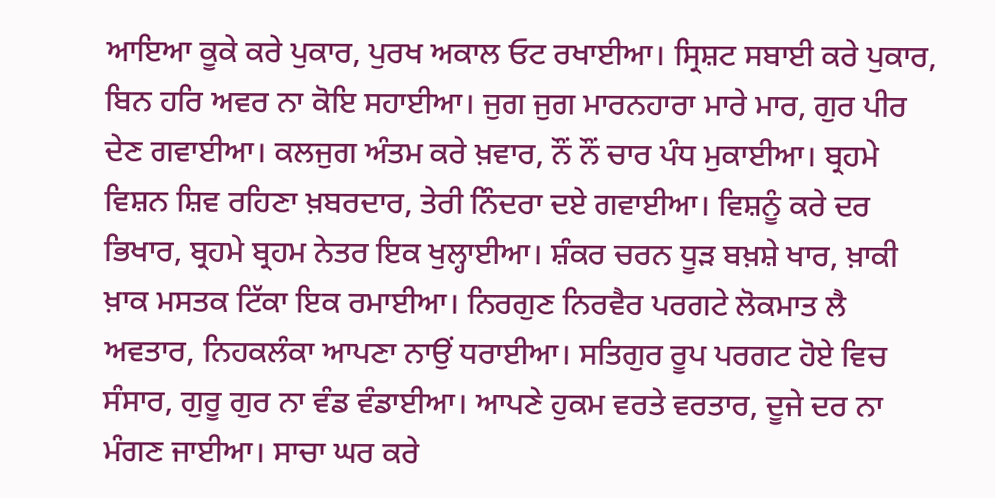ਆਇਆ ਕੂਕੇ ਕਰੇ ਪੁਕਾਰ, ਪੁਰਖ ਅਕਾਲ ਓਟ ਰਖਾਈਆ। ਸ੍ਰਿਸ਼ਟ ਸਬਾਈ ਕਰੇ ਪੁਕਾਰ, ਬਿਨ ਹਰਿ ਅਵਰ ਨਾ ਕੋਇ ਸਹਾਈਆ। ਜੁਗ ਜੁਗ ਮਾਰਨਹਾਰਾ ਮਾਰੇ ਮਾਰ, ਗੁਰ ਪੀਰ ਦੇਣ ਗਵਾਈਆ। ਕਲਜੁਗ ਅੰਤਮ ਕਰੇ ਖ਼ਵਾਰ, ਨੌਂ ਨੌਂ ਚਾਰ ਪੰਧ ਮੁਕਾਈਆ। ਬ੍ਰਹਮੇ ਵਿਸ਼ਨ ਸ਼ਿਵ ਰਹਿਣਾ ਖ਼ਬਰਦਾਰ, ਤੇਰੀ ਨਿੰਦਰਾ ਦਏ ਗਵਾਈਆ। ਵਿਸ਼ਨੂੰ ਕਰੇ ਦਰ ਭਿਖਾਰ, ਬ੍ਰਹਮੇ ਬ੍ਰਹਮ ਨੇਤਰ ਇਕ ਖੁਲ੍ਹਾਈਆ। ਸ਼ੰਕਰ ਚਰਨ ਧੂੜ ਬਖ਼ਸ਼ੇ ਖਾਰ, ਖ਼ਾਕੀ ਖ਼ਾਕ ਮਸਤਕ ਟਿੱਕਾ ਇਕ ਰਮਾਈਆ। ਨਿਰਗੁਣ ਨਿਰਵੈਰ ਪਰਗਟੇ ਲੋਕਮਾਤ ਲੈ ਅਵਤਾਰ, ਨਿਹਕਲੰਕਾ ਆਪਣਾ ਨਾਉਂ ਧਰਾਈਆ। ਸਤਿਗੁਰ ਰੂਪ ਪਰਗਟ ਹੋਏ ਵਿਚ ਸੰਸਾਰ, ਗੁਰੂ ਗੁਰ ਨਾ ਵੰਡ ਵੰਡਾਈਆ। ਆਪਣੇ ਹੁਕਮ ਵਰਤੇ ਵਰਤਾਰ, ਦੂਜੇ ਦਰ ਨਾ ਮੰਗਣ ਜਾਈਆ। ਸਾਚਾ ਘਰ ਕਰੇ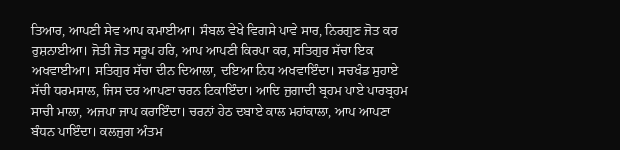ਤਿਆਰ, ਆਪਣੀ ਸੇਵ ਆਪ ਕਮਾਈਆ। ਸੰਬਲ ਵੇਖੇ ਵਿਗਸੇ ਪਾਵੇ ਸਾਰ, ਨਿਰਗੁਣ ਜੋਤ ਕਰ ਰੁਸ਼ਨਾਈਆ। ਜੋਤੀ ਜੋਤ ਸਰੂਪ ਹਰਿ, ਆਪ ਆਪਣੀ ਕਿਰਪਾ ਕਰ, ਸਤਿਗੁਰ ਸੱਚਾ ਇਕ ਅਖਵਾਈਆ। ਸਤਿਗੁਰ ਸੱਚਾ ਦੀਨ ਦਿਆਲਾ, ਦਇਆ ਨਿਧ ਅਖਵਾਇੰਦਾ। ਸਚਖੰਡ ਸੁਹਾਏ ਸੱਚੀ ਧਰਮਸਾਲ, ਜਿਸ ਦਰ ਆਪਣਾ ਚਰਨ ਟਿਕਾਇੰਦਾ। ਆਦਿ ਜੁਗਾਦੀ ਬ੍ਰਹਮ ਪਾਏ ਪਾਰਬ੍ਰਹਮ ਸਾਚੀ ਮਾਲਾ, ਅਜਪਾ ਜਾਪ ਕਰਾਇੰਦਾ। ਚਰਨਾਂ ਹੇਠ ਦਬਾਏ ਕਾਲ ਮਹਾਂਕਾਲਾ, ਆਪ ਆਪਣਾ ਬੰਧਨ ਪਾਇੰਦਾ। ਕਲਜੁਗ ਅੰਤਮ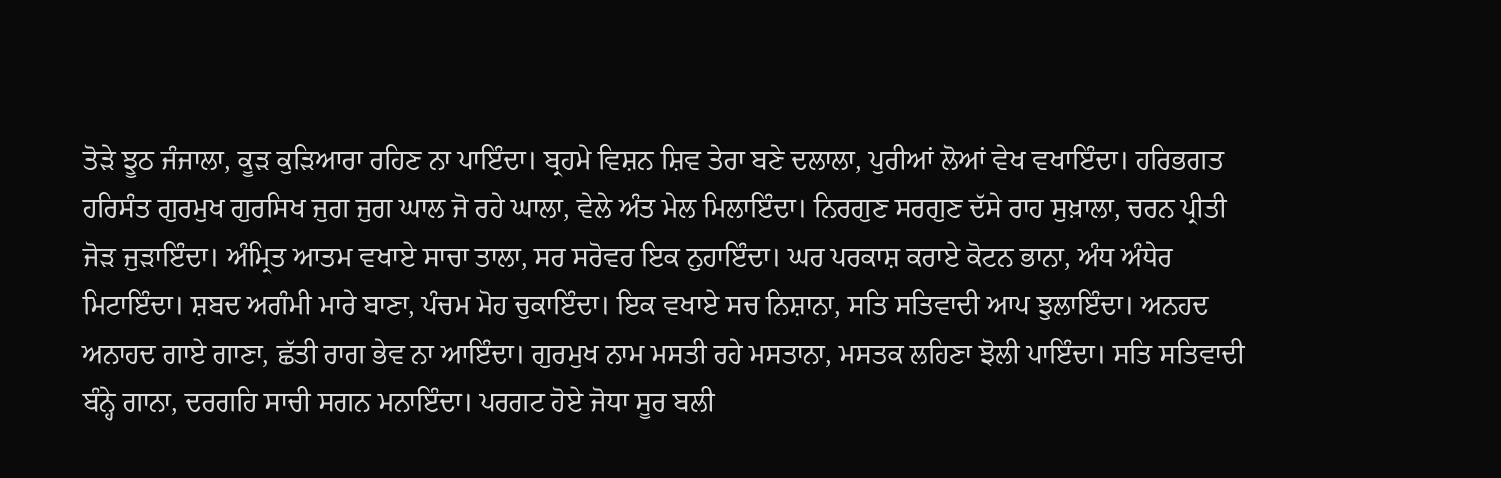ਤੋੜੇ ਝੂਠ ਜੰਜਾਲਾ, ਕੂੜ ਕੁੜਿਆਰਾ ਰਹਿਣ ਨਾ ਪਾਇੰਦਾ। ਬ੍ਰਹਮੇ ਵਿਸ਼ਨ ਸ਼ਿਵ ਤੇਰਾ ਬਣੇ ਦਲਾਲਾ, ਪੁਰੀਆਂ ਲੋਆਂ ਵੇਖ ਵਖਾਇੰਦਾ। ਹਰਿਭਗਤ ਹਰਿਸੰਤ ਗੁਰਮੁਖ ਗੁਰਸਿਖ ਜੁਗ ਜੁਗ ਘਾਲ ਜੋ ਰਹੇ ਘਾਲਾ, ਵੇਲੇ ਅੰਤ ਮੇਲ ਮਿਲਾਇੰਦਾ। ਨਿਰਗੁਣ ਸਰਗੁਣ ਦੱਸੇ ਰਾਹ ਸੁਖ਼ਾਲਾ, ਚਰਨ ਪ੍ਰੀਤੀ ਜੋੜ ਜੁੜਾਇੰਦਾ। ਅੰਮ੍ਰਿਤ ਆਤਮ ਵਖਾਏ ਸਾਚਾ ਤਾਲਾ, ਸਰ ਸਰੋਵਰ ਇਕ ਨੁਹਾਇੰਦਾ। ਘਰ ਪਰਕਾਸ਼ ਕਰਾਏ ਕੋਟਨ ਭਾਨਾ, ਅੰਧ ਅੰਧੇਰ ਮਿਟਾਇੰਦਾ। ਸ਼ਬਦ ਅਗੰਮੀ ਮਾਰੇ ਬਾਣਾ, ਪੰਚਮ ਮੋਹ ਚੁਕਾਇੰਦਾ। ਇਕ ਵਖਾਏ ਸਚ ਨਿਸ਼ਾਨਾ, ਸਤਿ ਸਤਿਵਾਦੀ ਆਪ ਝੁਲਾਇੰਦਾ। ਅਨਹਦ ਅਨਾਹਦ ਗਾਏ ਗਾਣਾ, ਛੱਤੀ ਰਾਗ ਭੇਵ ਨਾ ਆਇੰਦਾ। ਗੁਰਮੁਖ ਨਾਮ ਮਸਤੀ ਰਹੇ ਮਸਤਾਨਾ, ਮਸਤਕ ਲਹਿਣਾ ਝੋਲੀ ਪਾਇੰਦਾ। ਸਤਿ ਸਤਿਵਾਦੀ ਬੰਨ੍ਹੇ ਗਾਨਾ, ਦਰਗਹਿ ਸਾਚੀ ਸਗਨ ਮਨਾਇੰਦਾ। ਪਰਗਟ ਹੋਏ ਜੋਧਾ ਸੂਰ ਬਲੀ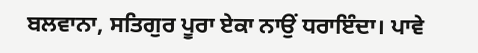ਬਲਵਾਨਾ, ਸਤਿਗੁਰ ਪੂਰਾ ਏਕਾ ਨਾਉਂ ਧਰਾਇੰਦਾ। ਪਾਵੇ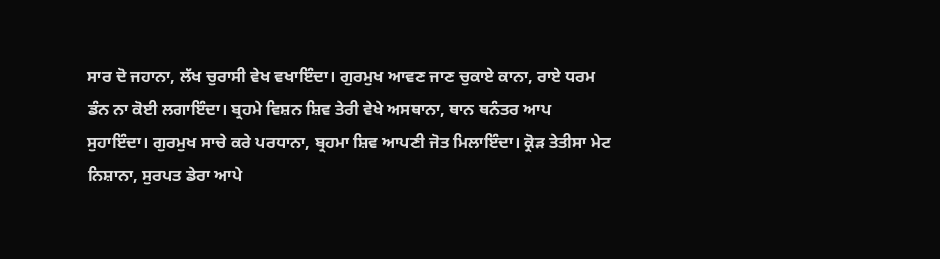ਸਾਰ ਦੋ ਜਹਾਨਾ, ਲੱਖ ਚੁਰਾਸੀ ਵੇਖ ਵਖਾਇੰਦਾ। ਗੁਰਮੁਖ ਆਵਣ ਜਾਣ ਚੁਕਾਏ ਕਾਨਾ, ਰਾਏ ਧਰਮ ਡੰਨ ਨਾ ਕੋਈ ਲਗਾਇੰਦਾ। ਬ੍ਰਹਮੇ ਵਿਸ਼ਨ ਸ਼ਿਵ ਤੇਰੀ ਵੇਖੇ ਅਸਥਾਨਾ, ਥਾਨ ਥਨੰਤਰ ਆਪ ਸੁਹਾਇੰਦਾ। ਗੁਰਮੁਖ ਸਾਚੇ ਕਰੇ ਪਰਧਾਨਾ, ਬ੍ਰਹਮਾ ਸ਼ਿਵ ਆਪਣੀ ਜੋਤ ਮਿਲਾਇੰਦਾ। ਕ੍ਰੋੜ ਤੇਤੀਸਾ ਮੇਟ ਨਿਸ਼ਾਨਾ, ਸੁਰਪਤ ਡੇਰਾ ਆਪੇ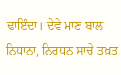ਢਾਇੰਦਾ। ਦੇਵੇ ਮਾਣ ਬਾਲ ਨਿਧਾਨਾ, ਨਿਰਧਨ ਸਾਚੇ ਤਖ਼ਤ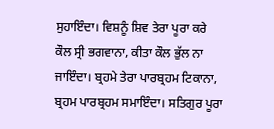ਸੁਹਾਇੰਦਾ। ਵਿਸ਼ਨੂੰ ਸ਼ਿਵ ਤੇਰਾ ਪੂਰਾ ਕਰੇ ਕੌਲ ਸ੍ਰੀ ਭਗਵਾਨਾ, ਕੀਤਾ ਕੌਲ ਭੁੱਲ ਨਾ ਜਾਇੰਦਾ। ਬ੍ਰਹਮੇ ਤੇਰਾ ਪਾਰਬ੍ਰਹਮ ਟਿਕਾਨਾ, ਬ੍ਰਹਮ ਪਾਰਬ੍ਰਹਮ ਸਮਾਇੰਦਾ। ਸਤਿਗੁਰ ਪੂਰਾ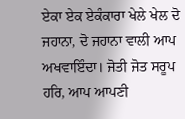ਏਕਾ ਏਕ ਏਕੰਕਾਰਾ ਖੇਲੇ ਖੇਲ ਦੋ ਜਹਾਨਾ, ਦੋ ਜਹਾਨਾ ਵਾਲੀ ਆਪ ਅਖਵਾਇੰਦਾ। ਜੋਤੀ ਜੋਤ ਸਰੂਪ ਹਰਿ, ਆਪ ਆਪਣੀ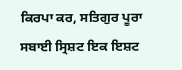ਕਿਰਪਾ ਕਰ, ਸਤਿਗੁਰ ਪੂਰਾ ਸਬਾਈ ਸ੍ਰਿਸ਼ਟ ਇਕ ਇਸ਼ਟ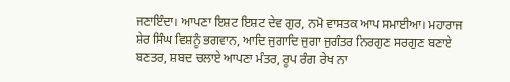ਜਣਾਇੰਦਾ। ਆਪਣਾ ਇਸ਼ਟ ਇਸ਼ਟ ਦੇਵ ਗੁਰ, ਨਮੋ ਵਾਸਤਕ ਆਪ ਸਮਾਈਆ। ਮਹਾਰਾਜ ਸ਼ੇਰ ਸਿੰਘ ਵਿਸ਼ਨੂੰ ਭਗਵਾਨ, ਆਦਿ ਜੁਗਾਦਿ ਜੁਗਾ ਜੁਗੰਤਰ ਨਿਰਗੁਣ ਸਰਗੁਣ ਬਣਾਏ ਬਣਤਰ, ਸ਼ਬਦ ਚਲਾਏ ਆਪਣਾ ਮੰਤਰ, ਰੂਪ ਰੰਗ ਰੇਖ ਨਾ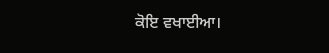ਕੋਇ ਵਖਾਈਆ।